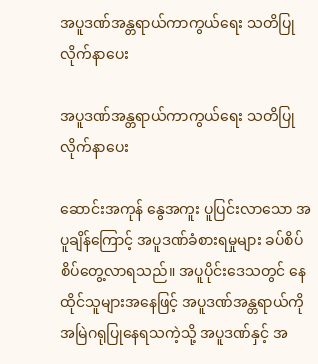အပူဒဏ်အန္တရာယ်ကာကွယ်ရေး သတိပြုလိုက်နာပေး

အပူဒဏ်အန္တရာယ်ကာကွယ်ရေး သတိပြုလိုက်နာပေး

ဆောင်းအကုန် နွေအကူး ပူပြင်းလာသော အပူချိန်ကြောင့် အပူဒဏ်ခံစားရမှုများ ခပ်စိပ်စိပ်တွေ့လာရသည်။ အပူပိုင်း‌ဒေသတွင် နေထိုင်သူများအနေဖြင့် အပူဒဏ်အန္တရာယ်ကို အမြဲဂရုပြုနေရသကဲ့သို့ အပူဒဏ်နှင့် အ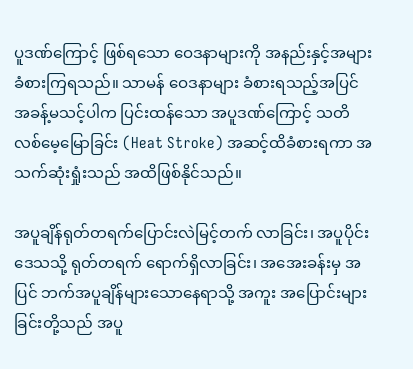ပူဒဏ်ကြောင့် ဖြစ်ရသော ဝေဒနာများကို အနည်းနှင့်အများ ခံစားကြရသည်။ သာမန် ဝေဒနာများ ခံစားရသည့်အပြင် အခန့်မသင့်ပါက ပြင်းထန်သော အပူဒဏ်ကြောင့် သတိလစ်မေ့မြောခြင်း (Heat Stroke) အဆင့်ထိခံစားရကာ အသက်ဆုံးရှုံးသည် အထိဖြစ်နိုင်သည်။

အပူချိန်ရုတ်တရက်ပြောင်းလဲမြင့်တက် လာခြင်း၊ အပူပိုင်းဒေသသို့ ရုတ်တရက် ရောက်ရှိလာခြင်း၊ အအေးခန်းမှ အပြင် ဘက်အပူချိန်များသောနေရာသို့ အကူး အပြောင်းများခြင်းတို့သည် အပူ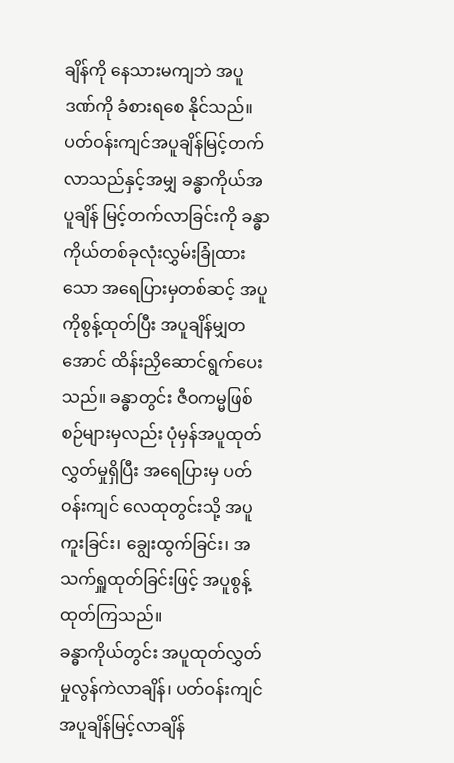ချိန်ကို နေသားမကျဘဲ အပူဒဏ်ကို ခံစားရစေ နိုင်သည်။ ပတ်ဝန်းကျင်အပူချိန်မြင့်တက် လာသည်နှင့်အမျှ ခန္ဓာကိုယ်အပူချိန် မြင့်တက်လာခြင်းကို ခန္ဓာကိုယ်တစ်ခုလုံးလွှမ်းခြုံထားသော အရေပြားမှတစ်ဆင့် အပူကိုစွန့်ထုတ်ပြီး အပူချိန်မျှတအောင် ထိန်းညှိဆောင်ရွက်ပေးသည်။ ခန္ဓာတွင်း ဇီဝကမ္မဖြစ်စဉ်များမှလည်း ပုံမှန်အပူထုတ် လွှတ်မှုရှိပြီး အရေပြားမှ ပတ်ဝန်းကျင် လေထုတွင်းသို့ အပူကူးခြင်း၊ ချွေးထွက်ခြင်း၊ အသက်ရှူထုတ်ခြင်းဖြင့် အပူစွန့်ထုတ်ကြသည်။
ခန္ဓာကိုယ်တွင်း အပူထုတ်လွှတ်မှုလွန်ကဲလာချိန်၊ ပတ်ဝန်းကျင်အပူချိန်မြင့်လာချိန်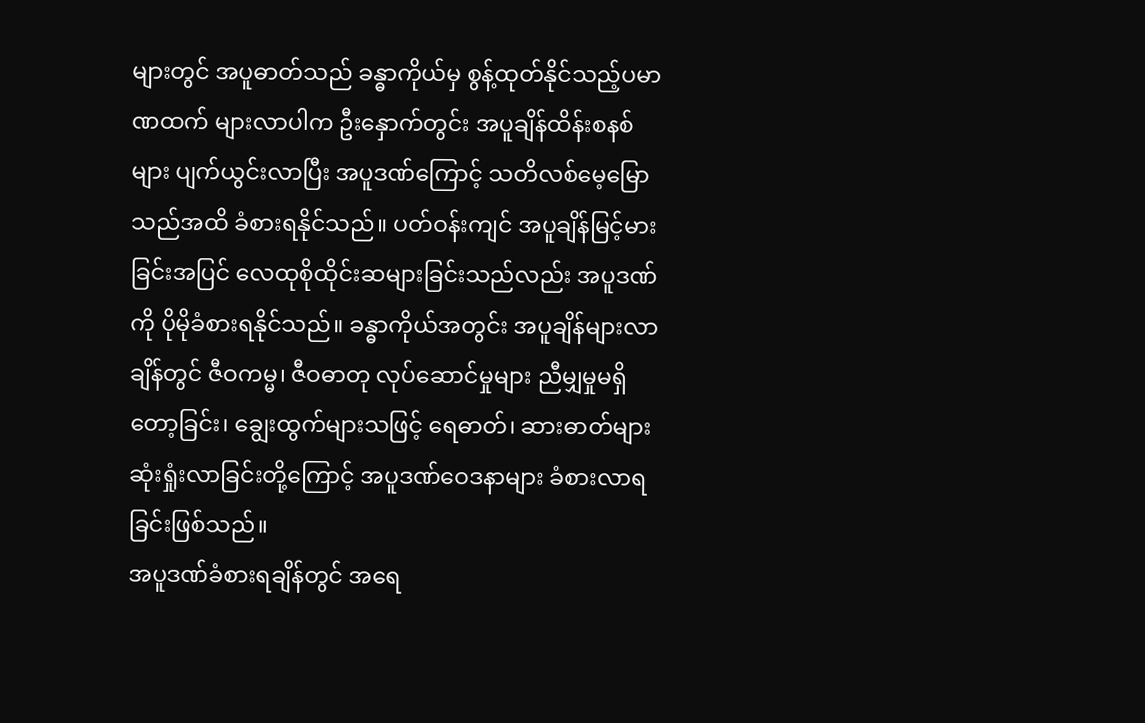များတွင် အပူဓာတ်သည် ခန္ဓာကိုယ်မှ စွန့်ထုတ်နိုင်သည့်ပမာဏထက် များလာပါက ဦးနှောက်တွင်း အပူချိန်ထိန်းစနစ်များ ပျက်ယွင်းလာပြီး အပူဒဏ်ကြောင့် သတိလစ်မေ့မြောသည်အထိ ခံစားရနိုင်သည်။ ပတ်ဝန်းကျင် အပူချိန်မြင့်မားခြင်းအပြင် လေထုစိုထိုင်းဆများခြင်းသည်လည်း အပူဒဏ်ကို ပိုမိုခံစားရနိုင်သည်။ ခန္ဓာကိုယ်အတွင်း အပူချိန်များလာချိန်တွင် ဇီဝကမ္မ၊ ဇီဝဓာတု လုပ်ဆောင်မှုများ ညီမျှမှုမရှိတော့ခြင်း၊ ချွေးထွက်များသဖြင့် ရေဓာတ်၊ ဆားဓာတ်များ ဆုံးရှုံးလာခြင်းတို့ကြောင့် အပူဒဏ်ဝေဒနာများ ခံစားလာရခြင်းဖြစ်သည်။
အပူဒဏ်ခံစားရချိန်တွင် အရေ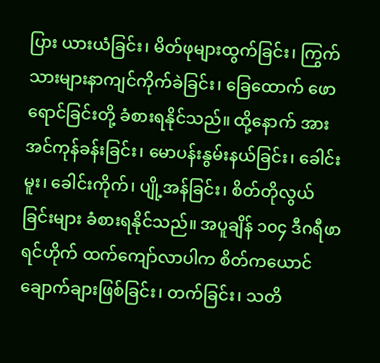ပြား ယားယံခြင်း၊ မိတ်ဖုများထွက်ခြင်း၊ ကြွက်သားများနာကျင်ကိုက်ခဲခြင်း၊ ခြေထောက် ဖောရောင်ခြင်းတို့ ခံစားရနိုင်သည်။ ထို့နောက် အားအင်ကုန်ခန်းခြင်း၊ မောပန်းနွမ်းနယ်ခြင်း၊ ခေါင်းမူး၊ ခေါင်းကိုက်၊ ပျို့အန်ခြင်း၊ စိတ်တိုလွယ်ခြင်းများ ခံစားရနိုင်သည်။ အပူချိန် ၁၀၄ ဒီဂရီဖာရင်ဟိုက် ထက်ကျော်လာပါက စိတ်ကယောင်ချောက်ချားဖြစ်ခြင်း၊ တက်ခြင်း၊ သတိ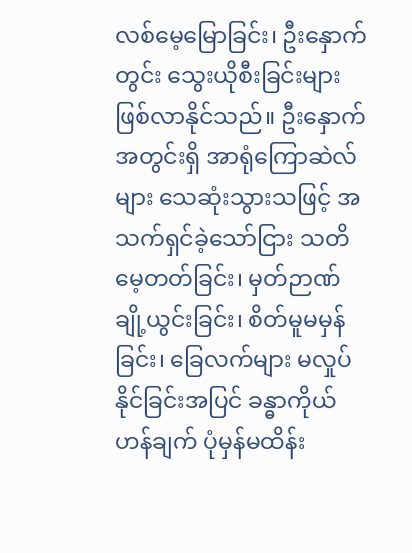လစ်မေ့မြောခြင်း၊ ဦးနှောက်တွင်း သွေးယိုစီးခြင်းများဖြစ်လာနိုင်သည်။ ဦးနှောက်အတွင်းရှိ အာရုံကြောဆဲလ်များ သေဆုံးသွားသဖြင့် အသက်ရှင်ခဲ့သော်ငြား သတိမေ့တတ်ခြင်း၊ မှတ်ဉာဏ်ချို့ယွင်းခြင်း၊ စိတ်မူမမှန်ခြင်း၊ ခြေလက်များ မလှုပ်နိုင်ခြင်းအပြင် ခန္ဓာကိုယ်ဟန်ချက် ပုံမှန်မထိန်း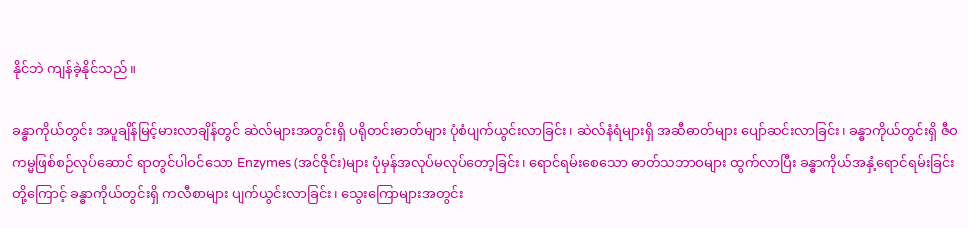နိုင်ဘဲ ကျန်ခဲ့နိုင်သည်။

ခန္ဓာကိုယ်တွင်း အပူချိန်မြင့်မားလာချိန်တွင် ဆဲလ်များအတွင်းရှိ ပရိုတင်းဓာတ်များ ပုံစံပျက်ယွင်းလာခြင်း၊ ဆဲလ်နံရံများရှိ အဆီဓာတ်များ ပျော်ဆင်းလာခြင်း၊ ခန္ဓာကိုယ်တွင်းရှိ ဇီဝကမ္မဖြစ်စဉ်လုပ်‌ဆောင် ရာတွင်ပါဝင်သော Enzymes (အင်ဇိုင်း)များ ပုံမှန်အလုပ်မလုပ်တော့ခြင်း၊ ရောင်ရမ်းစေသော ဓာတ်သဘာဝများ ထွက်လာပြီး ခန္ဓာကိုယ်အနှံ့ရောင်ရမ်းခြင်းတို့ကြောင့် ခန္ဓာကိုယ်တွင်းရှိ ကလီစာများ ပျက်ယွင်းလာခြင်း၊ သွေးကြောများအတွင်း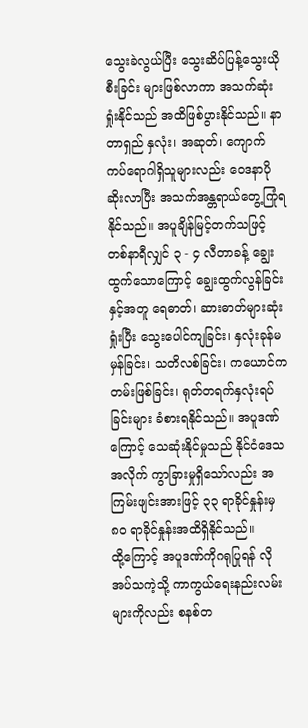သွေးခဲလွယ်ပြီး သွေးဆိပ်ပြန့်သွေးယိုစီးခြင်း များဖြစ်လာကာ အသက်ဆုံးရှုံးနိုင်သည် အထိဖြစ်ပွားနိုင်သည်။ နာတာရှည် နှလုံး၊ အဆုတ်၊ ကျောက်ကပ်ရောဂါရှိသူများလည်း ဝေဒနာပိုဆိုးလာပြီး အသက်အန္တရာယ်တွေ့ကြုံရနိုင်သည်။ အပူချိန်မြင့်တက်သဖြင့် တစ်နာရီလျှင် ၃ - ၄ လီတာခန့် ချွေးထွက်သောကြောင့် ချွေးထွက်လွန်ခြင်းနှင့်အတူ ရေဓာတ်၊ ဆားဓာတ်များဆုံးရှုံးပြီး သွေးပေါင်ကျခြင်း၊ နှလုံးခုန်မမှန်ခြင်း၊ သတိလစ်ခြင်း၊ ကယောင်ကတမ်းဖြစ်ခြင်း၊ ရုတ်တရက်နှလုံးရပ်ခြင်းများ ခံစားရနိုင်သည်။ အပူဒဏ်ကြောင့် သေဆုံးနိုင်မှုသည် နိုင်ငံဒေသအလိုက် ကွာခြားမှုရှိသော်လည်း အကြမ်းဖျင်းအားဖြင့် ၃၃ ရာခိုင်နှုန်းမှ ၈၀ ရာခိုင်နှုန်းအထိရှိနိုင်သည်။
ထို့ကြောင့် အပူဒဏ်ကိုဂရုပြုရန် လိုအပ်သကဲ့သို့ ကာကွယ်‌ရေးနည်းလမ်းများကိုလည်း စနစ်တ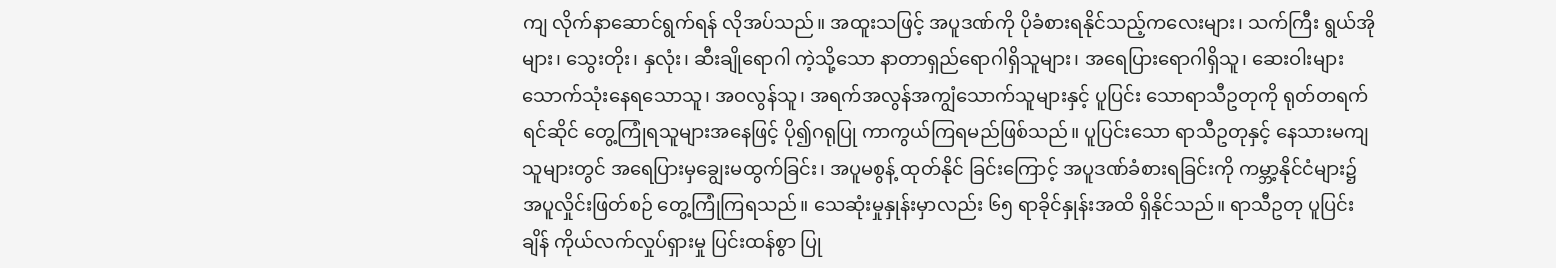ကျ လိုက်နာဆောင်ရွက်ရန် လိုအပ်သည်။ အထူးသဖြင့် အပူဒဏ်ကို ပိုခံစားရနိုင်သည့်ကလေးများ၊ သက်ကြီး ရွယ်အိုများ၊ သွေးတိုး၊ နှလုံး၊ ဆီးချိုရောဂါ ကဲ့သို့သော နာတာရှည်ရောဂါရှိသူများ၊ အရေပြားရောဂါရှိသူ၊ ဆေးဝါးများ သောက်သုံးနေရသောသူ၊ အဝလွန်သူ၊ အရက်အလွန်အကျွံသောက်သူများနှင့် ပူပြင်း သောရာသီဥတုကို ရုတ်တရက်ရင်ဆိုင် တွေ့ကြုံရသူများအနေဖြင့် ပို၍ဂရုပြု ကာကွယ်ကြရမည်ဖြစ်သည်။ ပူပြင်းသော ရာသီဥတုနှင့် နေသားမကျသူများတွင် အရေပြားမှချွေးမထွက်ခြင်း၊ အပူမစွန့် ထုတ်နိုင် ခြင်းကြောင့် အပူဒဏ်ခံစားရခြင်းကို ကမ္ဘာ့နိုင်ငံများ၌ အပူလှိုင်းဖြတ်စဉ် တွေ့ကြုံကြရသည်။ သေဆုံးမှုနှုန်းမှာလည်း ၆၅ ရာခိုင်နှုန်းအထိ ရှိနိုင်သည်။ ရာသီဥတု ပူပြင်းချိန် ကိုယ်လက်လှုပ်ရှားမှု ပြင်းထန်စွာ ပြု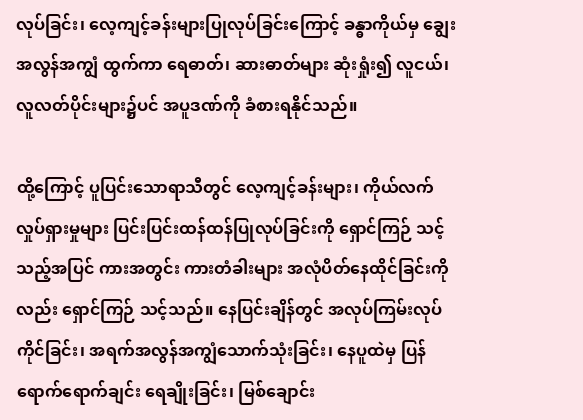လုပ်ခြင်း၊ လေ့ကျင့်ခန်းများပြုလုပ်ခြင်းကြောင့် ခန္ဓာကိုယ်မှ ချွေးအလွန်အကျွံ ထွက်ကာ ရေဓာတ်၊ ဆားဓာတ်များ ဆုံးရှုံး၍ လူငယ်၊ လူလတ်ပိုင်းများ၌ပင် အပူဒဏ်ကို ခံစားရနိုင်သည်။

ထို့ကြောင့် ပူပြင်းသောရာသီတွင် လေ့ကျင့်ခန်းများ၊ ကိုယ်လက်လှုပ်ရှားမှုများ ပြင်းပြင်းထန်ထန်ပြုလုပ်ခြင်းကို ရှောင်ကြဉ် သင့်သည့်အပြင် ကားအတွင်း ကားတံခါးများ အလုံပိတ်နေထိုင်ခြင်းကိုလည်း ရှောင်ကြဉ် သင့်သည်။ နေပြင်းချိန်တွင် အလုပ်ကြမ်းလုပ်ကိုင်ခြင်း၊ အရက်အလွန်အကျွံသောက်သုံးခြင်း၊ နေပူထဲမှ ပြန်ရောက်‌ရောက်ချင်း ရေချိုးခြင်း၊ မြစ်ချောင်း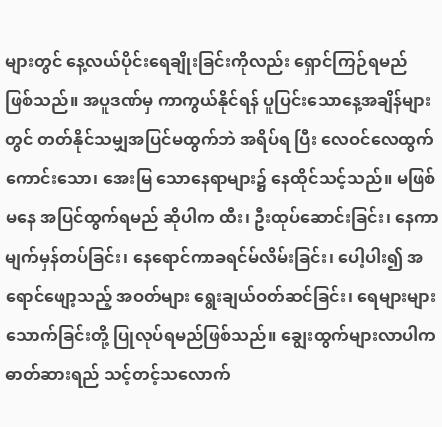များတွင် နေ့လယ်ပိုင်းရေချိုးခြင်းကိုလည်း ရှောင်ကြဉ်ရမည် ဖြစ်သည်။ အပူဒဏ်မှ ကာကွယ်နိုင်ရန် ပူပြင်းသောနေ့အချိန်များ တွင် တတ်နိုင်သမျှအပြင်မထွက်ဘဲ အရိပ်ရ ပြီး လေဝင်လေထွက်ကောင်းသော၊ အေးမြ သောနေရာများ၌ နေထိုင်သင့်သည်။ မဖြစ်မနေ အပြင်ထွက်ရမည် ဆိုပါက ထီး၊ ဦးထုပ်ဆောင်းခြင်း၊ နေကာမျက်မှန်တပ်ခြင်း၊ နေ‌ရောင်ကာခရင်မ်လိမ်းခြင်း၊ ပေါ့ပါး၍ အရောင်ဖျော့သည့် အဝတ်များ ရွေးချယ်ဝတ်ဆင်ခြင်း၊ ရေများများသောက်ခြင်းတို့ ပြုလုပ်ရမည်ဖြစ်သည်။ ချွေးထွက်များလာပါက ဓာတ်ဆားရည် သင့်တင့်သလောက်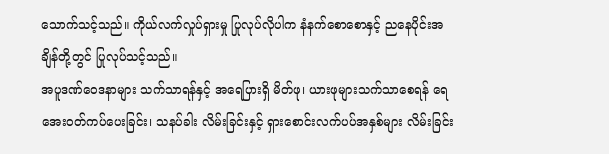သောက်သင့်သည်။ ကိုယ်လက်လှုပ်ရှားမှု ပြုလုပ်လိုပါက နံနက်စောစောနှင့် ညနေပိုင်းအချိန်တို့တွင် ပြုလုပ်သင့်သည်။
အပူဒဏ်ဝေဒနာများ သက်သာရန်နှင့် အရေပြားရှိ မိတ်ဖု၊ ယားဖုများသက်သာစေရန် ရေအေးဝတ်ကပ်ပေးခြင်း၊ သနပ်ခါး လိမ်းခြင်းနှင့် ရှားစောင်းလက်ပပ်အနှစ်များ လိမ်းခြင်း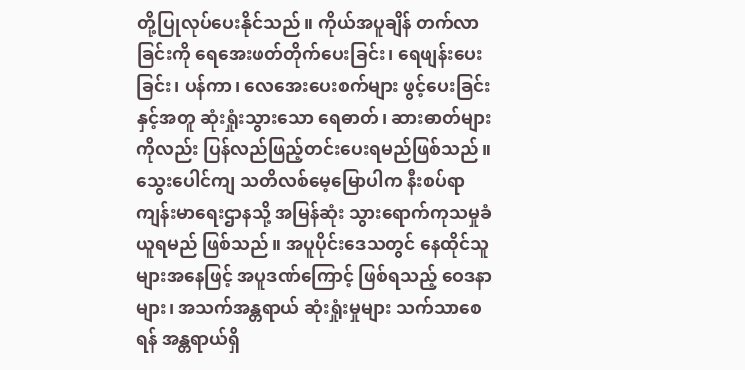တို့ပြုလုပ်ပေးနိုင်သည်။ ကိုယ်အပူချိန် တက်လာခြင်းကို ရေအေးဖတ်တိုက်ပေးခြင်း၊ ရေဖျန်းပေးခြင်း၊ ပန်ကာ၊ လေအေးပေးစက်များ ဖွင့်ပေးခြင်းနှင့်အတူ ဆုံးရှုံးသွားသော ရေဓာတ်၊ ဆားဓာတ်များကိုလည်း ပြန်လည်ဖြည့်တင်းပေးရမည်ဖြစ်သည်။ သွေးပေါင်ကျ သတိလစ်မေ့မြောပါက နီးစပ်ရာကျန်းမာရေးဌာနသို့ အမြန်ဆုံး သွားရောက်ကုသမှုခံယူရမည် ဖြစ်သည်။ အပူပိုင်းဒေသတွင် နေထိုင်သူများအနေဖြင့် အပူဒဏ်ကြောင့် ဖြစ်ရသည့် ဝေဒနာများ၊ အသက်အန္တရာယ် ဆုံးရှုံးမှုများ သက်သာစေရန် အန္တရာယ်ရှိ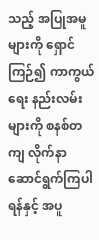သည့် အပြုအမူများကို ရှောင်ကြဉ်၍ ကာကွယ်ရေး နည်းလမ်းများကို စနစ်တကျ လိုက်နာဆောင်ရွက်ကြပါရန်နှင့် အပူ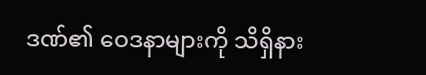ဒဏ်၏ ဝေဒနာများကို သိရှိနား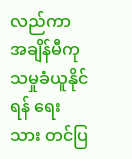လည်ကာ အချိန်မီကုသမှုခံယူနိုင်ရန် ရေးသား တင်ပြ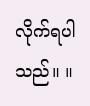လိုက်ရပါသည်။ ။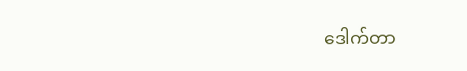ဒေါက်တာ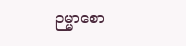ဉမ္မာစော